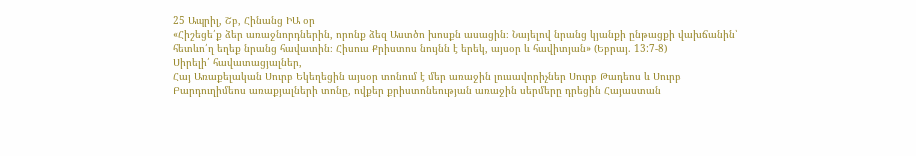25 Ապրիլ, Շբ, Հինանց ԻԱ օր
«Հիշեցե՛ք ձեր առաջնորդներին, որոնք ձեզ Աստծո խոսքն ասացին։ Նայելով նրանց կյանքի ընթացքի վախճանին՝ հետևո՛ղ եղեք նրանց հավատին։ Հիսուս Քրիստոս նույնն է երեկ, այսօր և հավիտյան» (Եբրայ. 13:7-8)
Սիրելի՛ հավատացյալներ,
Հայ Առաքելական Սուրբ Եկեղեցին այսօր տոնում է մեր առաջին լուսավորիչներ Սուրբ Թադեոս և Սուրբ Բարդուղիմեոս առաքյալների տոնը, ովքեր քրիստոնեության առաջին սերմերը դրեցին Հայաստան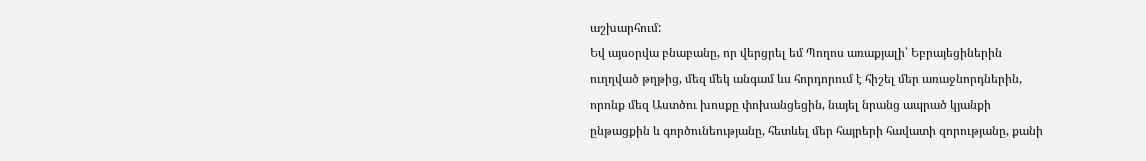աշխարհում:
Եվ այսօրվա բնաբանը, որ վերցրել եմ Պողոս առաքյալի՝ Եբրայեցիներին ուղղված թղթից, մեզ մեկ անգամ ևս հորդորում է հիշել մեր առաջնորդներին, որոնք մեզ Աստծու խոսքը փոխանցեցին, նայել նրանց ապրած կյանքի ընթացքին և գործունեությանը, հետևել մեր հայրերի հավատի զորությանը, քանի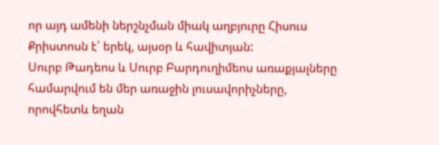որ այդ ամենի ներշնչման միակ աղբյուրը Հիսուս Քրիստոսն է՝ երեկ, այսօր և հավիտյան:
Սուրբ Թադեոս և Սուրբ Բարդուղիմեոս առաքյալները համարվում են մեր առաջին լուսավորիչները, որովհետև եղան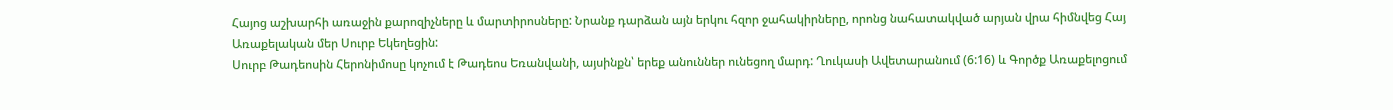Հայոց աշխարհի առաջին քարոզիչները և մարտիրոսները: Նրանք դարձան այն երկու հզոր ջահակիրները, որոնց նահատակված արյան վրա հիմնվեց Հայ Առաքելական մեր Սուրբ Եկեղեցին:
Սուրբ Թադեոսին Հերոնիմոսը կոչում է Թադեոս Եռանվանի, այսինքն՝ երեք անուններ ունեցող մարդ: Ղուկասի Ավետարանում (6:16) և Գործք Առաքելոցում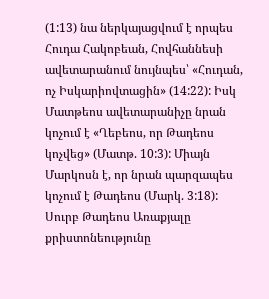(1:13) նա ներկայացվում է որպես Հուդա Հակոբեան, Հովհաննեսի ավետարանում նույնպես՝ «Հուդան, ոչ Իսկարիովտացին» (14:22): Իսկ Մատթեոս ավետարանիչը նրան կոչում է «Ղեբեոս, որ Թադեոս կոչվեց» (Մատթ. 10:3): Միայն Մարկոսն է, որ նրան պարզապես կոչում է Թադեոս (Մարկ. 3:18):
Սուրբ Թադեոս Առաքյալը քրիստոնեությունը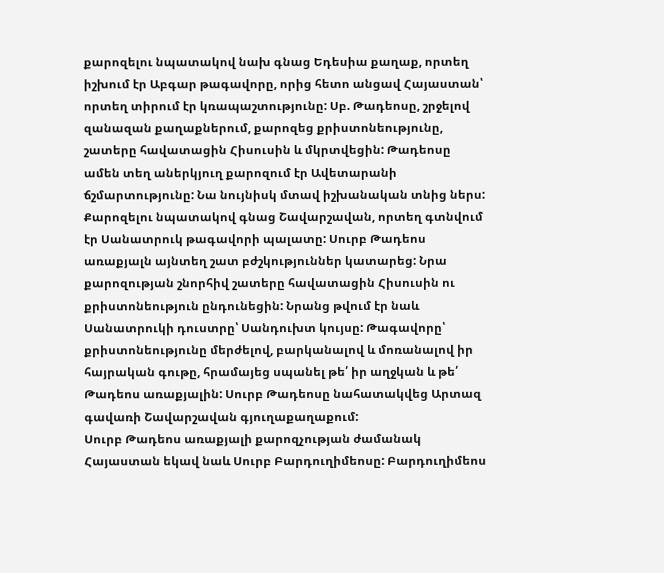քարոզելու նպատակով նախ գնաց Եդեսիա քաղաք, որտեղ իշխում էր Աբգար թագավորը, որից հետո անցավ Հայաստան՝ որտեղ տիրում էր կռապաշտությունը: Սբ. Թադեոսը, շրջելով զանազան քաղաքներում, քարոզեց քրիստոնեությունը, շատերը հավատացին Հիսուսին և մկրտվեցին: Թադեոսը ամեն տեղ աներկյուղ քարոզում էր Ավետարանի ճշմարտությունը: Նա նույնիսկ մտավ իշխանական տնից ներս: Քարոզելու նպատակով գնաց Շավարշավան, որտեղ գտնվում էր Սանատրուկ թագավորի պալատը: Սուրբ Թադեոս առաքյալն այնտեղ շատ բժշկություններ կատարեց: Նրա քարոզության շնորհիվ շատերը հավատացին Հիսուսին ու քրիստոնեություն ընդունեցին: Նրանց թվում էր նաև Սանատրուկի դուստրը՝ Սանդուխտ կույսը: Թագավորը՝ քրիստոնեությունը մերժելով, բարկանալով և մոռանալով իր հայրական գութը, հրամայեց սպանել թե՛ իր աղջկան և թե՛ Թադեոս առաքյալին: Սուրբ Թադեոսը նահատակվեց Արտազ գավառի Շավարշավան գյուղաքաղաքում:
Սուրբ Թադեոս առաքյալի քարոզչության ժամանակ Հայաստան եկավ նաև Սուրբ Բարդուղիմեոսը: Բարդուղիմեոս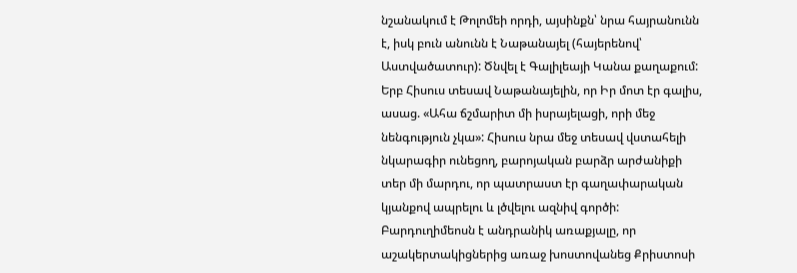նշանակում է Թոլոմեի որդի, այսինքն՝ նրա հայրանունն է, իսկ բուն անունն է Նաթանայել (հայերենով՝ Աստվածատուր): Ծնվել է Գալիլեայի Կանա քաղաքում: Երբ Հիսուս տեսավ Նաթանայելին, որ Իր մոտ էր գալիս, ասաց. «Ահա ճշմարիտ մի իսրայելացի, որի մեջ նենգություն չկա»: Հիսուս նրա մեջ տեսավ վստահելի նկարագիր ունեցող, բարոյական բարձր արժանիքի տեր մի մարդու, որ պատրաստ էր գաղափարական կյանքով ապրելու և լծվելու ազնիվ գործի: Բարդուղիմեոսն է անդրանիկ առաքյալը, որ աշակերտակիցներից առաջ խոստովանեց Քրիստոսի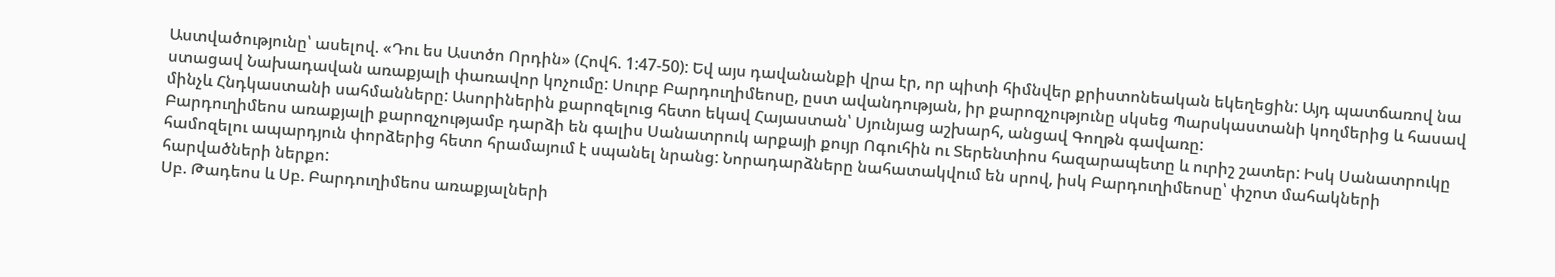Աստվածությունը՝ ասելով. «Դու ես Աստծո Որդին» (Հովհ. 1:47-50): Եվ այս դավանանքի վրա էր, որ պիտի հիմնվեր քրիստոնեական եկեղեցին: Այդ պատճառով նա ստացավ Նախադավան առաքյալի փառավոր կոչումը: Սուրբ Բարդուղիմեոսը, ըստ ավանդության, իր քարոզչությունը սկսեց Պարսկաստանի կողմերից և հասավ մինչև Հնդկաստանի սահմանները: Ասորիներին քարոզելուց հետո եկավ Հայաստան՝ Սյունյաց աշխարհ, անցավ Գողթն գավառը:
Բարդուղիմեոս առաքյալի քարոզչությամբ դարձի են գալիս Սանատրուկ արքայի քույր Ոգուհին ու Տերենտիոս հազարապետը և ուրիշ շատեր: Իսկ Սանատրուկը համոզելու ապարդյուն փորձերից հետո հրամայում է սպանել նրանց: Նորադարձները նահատակվում են սրով, իսկ Բարդուղիմեոսը՝ փշոտ մահակների հարվածների ներքո:
Սբ. Թադեոս և Սբ. Բարդուղիմեոս առաքյալների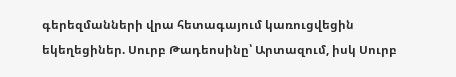գերեզմանների վրա հետագայում կառուցվեցին եկեղեցիներ. Սուրբ Թադեոսինը՝ Արտազում, իսկ Սուրբ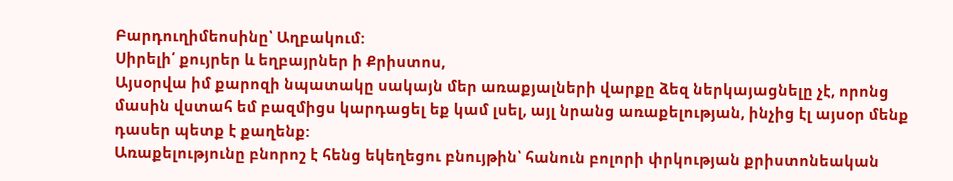Բարդուղիմեոսինը՝ Աղբակում:
Սիրելի՛ քույրեր և եղբայրներ ի Քրիստոս,
Այսօրվա իմ քարոզի նպատակը սակայն մեր առաքյալների վարքը ձեզ ներկայացնելը չէ, որոնց մասին վստահ եմ բազմիցս կարդացել եք կամ լսել, այլ նրանց առաքելության, ինչից էլ այսօր մենք դասեր պետք է քաղենք:
Առաքելությունը բնորոշ է հենց եկեղեցու բնույթին՝ հանուն բոլորի փրկության քրիստոնեական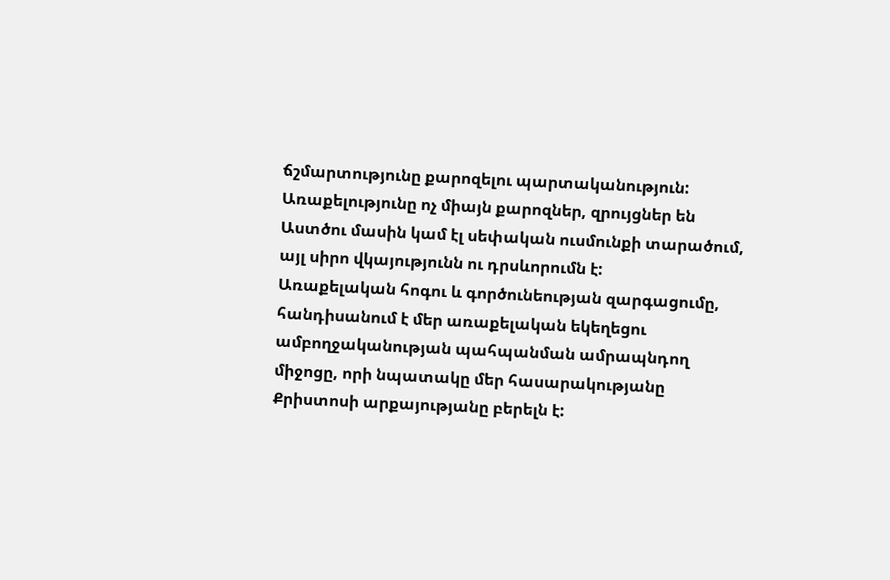ճշմարտությունը քարոզելու պարտականություն:
Առաքելությունը ոչ միայն քարոզներ, զրույցներ են Աստծու մասին կամ էլ սեփական ուսմունքի տարածում, այլ սիրո վկայությունն ու դրսևորումն է:
Առաքելական հոգու և գործունեության զարգացումը, հանդիսանում է մեր առաքելական եկեղեցու ամբողջականության պահպանման ամրապնդող միջոցը, որի նպատակը մեր հասարակությանը Քրիստոսի արքայությանը բերելն է: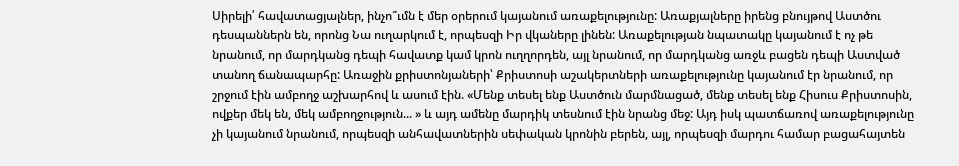Սիրելի՛ հավատացյալներ, ինչո՞ւմն է մեր օրերում կայանում առաքելությունը: Առաքյալները իրենց բնույթով Աստծու դեսպաններն են, որոնց Նա ուղարկում է, որպեսզի Իր վկաները լինեն: Առաքելության նպատակը կայանում է ոչ թե նրանում, որ մարդկանց դեպի հավատք կամ կրոն ուղղորդեն, այլ նրանում, որ մարդկանց առջև բացեն դեպի Աստված տանող ճանապարհը: Առաջին քրիստոնյաների՝ Քրիստոսի աշակերտների առաքելությունը կայանում էր նրանում, որ շրջում էին ամբողջ աշխարհով և ասում էին. «Մենք տեսել ենք Աստծուն մարմնացած, մենք տեսել ենք Հիսուս Քրիստոսին, ովքեր մեկ են, մեկ ամբողջություն... » և այդ ամենը մարդիկ տեսնում էին նրանց մեջ: Այդ իսկ պատճառով առաքելությունը չի կայանում նրանում, որպեսզի անհավատներին սեփական կրոնին բերեն, այլ, որպեսզի մարդու համար բացահայտեն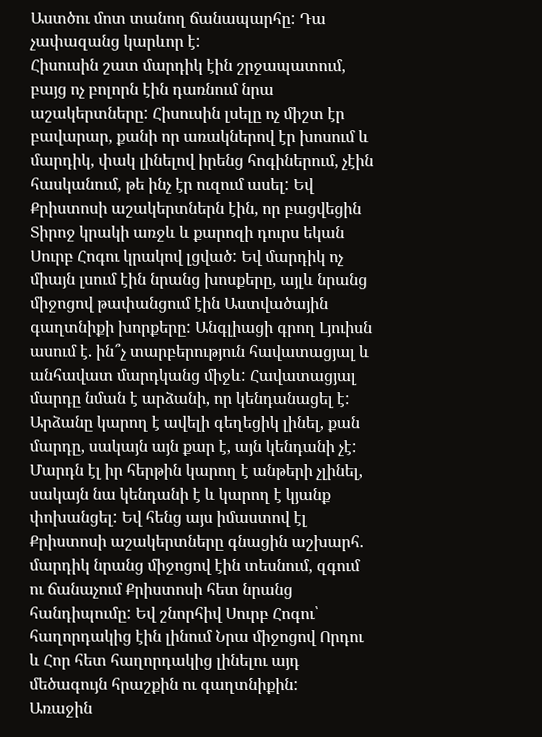Աստծու մոտ տանող ճանապարհը: Դա չափազանց կարևոր է:
Հիսուսին շատ մարդիկ էին շրջապատում, բայց ոչ բոլորն էին դառնում նրա աշակերտները: Հիսուսին լսելը ոչ միշտ էր բավարար, քանի որ առակներով էր խոսում և մարդիկ, փակ լինելով իրենց հոգիներում, չէին հասկանում, թե ինչ էր ուզում ասել: Եվ Քրիստոսի աշակերտներն էին, որ բացվեցին Տիրոջ կրակի առջև և քարոզի դուրս եկան Սուրբ Հոգու կրակով լցված: Եվ մարդիկ ոչ միայն լսում էին նրանց խոսքերը, այլև նրանց միջոցով թափանցում էին Աստվածային գաղտնիքի խորքերը: Անգլիացի գրող Լյուիսն ասում է. ին՞չ տարբերություն հավատացյալ և անհավատ մարդկանց միջև: Հավատացյալ մարդը նման է արձանի, որ կենդանացել է: Արձանը կարող է ավելի գեղեցիկ լինել, քան մարդը, սակայն այն քար է, այն կենդանի չէ: Մարդն էլ իր հերթին կարող է անթերի չլինել, սակայն նա կենդանի է և կարող է կյանք փոխանցել: Եվ հենց այս իմաստով էլ Քրիստոսի աշակերտները գնացին աշխարհ. մարդիկ նրանց միջոցով էին տեսնում, զգում ու ճանաչում Քրիստոսի հետ նրանց հանդիպումը: Եվ շնորհիվ Սուրբ Հոգու՝ հաղորդակից էին լինում Նրա միջոցով Որդու և Հոր հետ հաղորդակից լինելու այդ մեծագույն հրաշքին ու գաղտնիքին:
Առաջին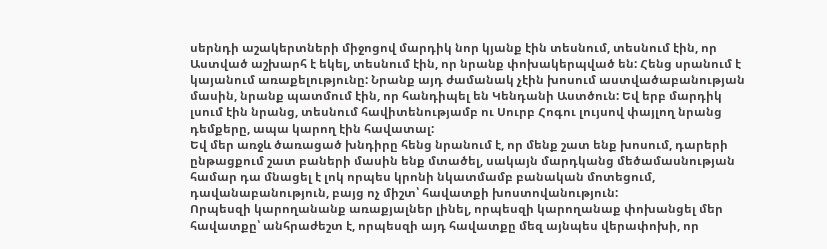սերնդի աշակերտների միջոցով մարդիկ նոր կյանք էին տեսնում, տեսնում էին, որ Աստված աշխարհ է եկել, տեսնում էին, որ նրանք փոխակերպված են: Հենց սրանում է կայանում առաքելությունը: Նրանք այդ ժամանակ չէին խոսում աստվածաբանության մասին, նրանք պատմում էին, որ հանդիպել են Կենդանի Աստծուն: Եվ երբ մարդիկ լսում էին նրանց, տեսնում հավիտենությամբ ու Սուրբ Հոգու լույսով փայլող նրանց դեմքերը, ապա կարող էին հավատալ:
Եվ մեր առջև ծառացած խնդիրը հենց նրանում է, որ մենք շատ ենք խոսում, դարերի ընթացքում շատ բաների մասին ենք մտածել, սակայն մարդկանց մեծամասնության համար դա մնացել է լոկ որպես կրոնի նկատմամբ բանական մոտեցում, դավանաբանություն, բայց ոչ միշտ՝ հավատքի խոստովանություն:
Որպեսզի կարողանանք առաքյալներ լինել, որպեսզի կարողանաք փոխանցել մեր հավատքը՝ անհրաժեշտ է, որպեսզի այդ հավատքը մեզ այնպես վերափոխի, որ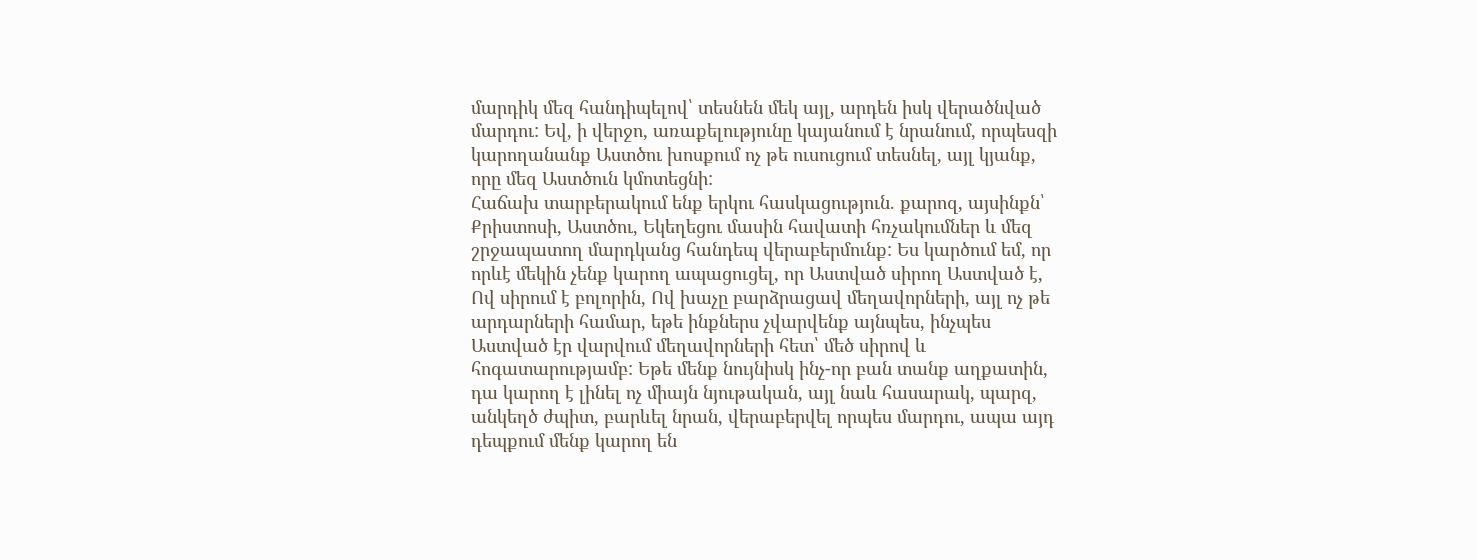մարդիկ մեզ հանդիպելով՝ տեսնեն մեկ այլ, արդեն իսկ վերածնված մարդու: Եվ, ի վերջո, առաքելությունը կայանում է նրանում, որպեսզի կարողանանք Աստծու խոսքում ոչ թե ուսուցում տեսնել, այլ կյանք, որը մեզ Աստծուն կմոտեցնի:
Հաճախ տարբերակում ենք երկու հասկացություն. քարոզ, այսինքն՝ Քրիստոսի, Աստծու, Եկեղեցու մասին հավատի հռչակումներ և մեզ շրջապատող մարդկանց հանդեպ վերաբերմունք: Ես կարծում եմ, որ որևէ մեկին չենք կարող ապացուցել, որ Աստված սիրող Աստված է, Ով սիրում է բոլորին, Ով խաչը բարձրացավ մեղավորների, այլ ոչ թե արդարների համար, եթե ինքներս չվարվենք այնպես, ինչպես Աստված էր վարվում մեղավորների հետ՝ մեծ սիրով և հոգատարությամբ: Եթե մենք նույնիսկ ինչ-որ բան տանք աղքատին, դա կարող է լինել ոչ միայն նյութական, այլ նաև հասարակ, պարզ, անկեղծ ժպիտ, բարևել նրան, վերաբերվել որպես մարդու, ապա այդ դեպքում մենք կարող են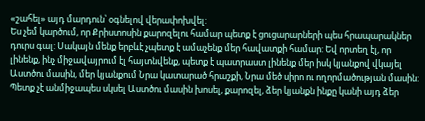«շահել» այդ մարդուն՝ օգնելով վերափոխվել:
Ես չեմ կարծում, որ Քրիստոսին քարոզելու համար պետք է ցուցարարների պես հրապարակներ դուրս գալ: Սակայն մենք երբևէ չպետք է ամաչենք մեր հավատքի համար: Եվ որտեղ էլ, որ լինենք, ինչ միջավայրում էլ հայտնվենք, պետք է պատրաստ լինենք մեր իսկ կյանքով վկայել Աստծու մասին, մեր կյանքում Նրա կատարած հրաշքի, Նրա մեծ սիրո ու ողորմածության մասին: Պետք չէ անմիջապես սկսել Աստծու մասին խոսել, քարոզել, ձեր կյանքն ինքը կանի այդ ձեր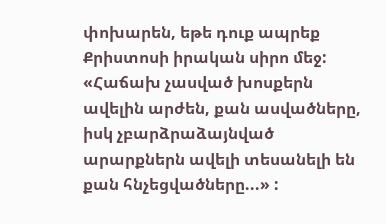փոխարեն, եթե դուք ապրեք Քրիստոսի իրական սիրո մեջ: «Հաճախ չասված խոսքերն ավելին արժեն, քան ասվածները, իսկ չբարձրաձայնված արարքներն ավելի տեսանելի են քան հնչեցվածները...» :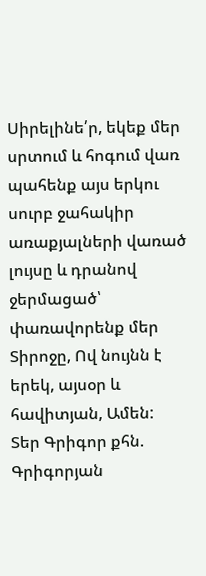Սիրելինե՛ր, եկեք մեր սրտում և հոգում վառ պահենք այս երկու սուրբ ջահակիր առաքյալների վառած լույսը և դրանով ջերմացած՝ փառավորենք մեր Տիրոջը, Ով նույնն է երեկ, այսօր և հավիտյան, Ամեն:
Տեր Գրիգոր քհն. Գրիգորյան